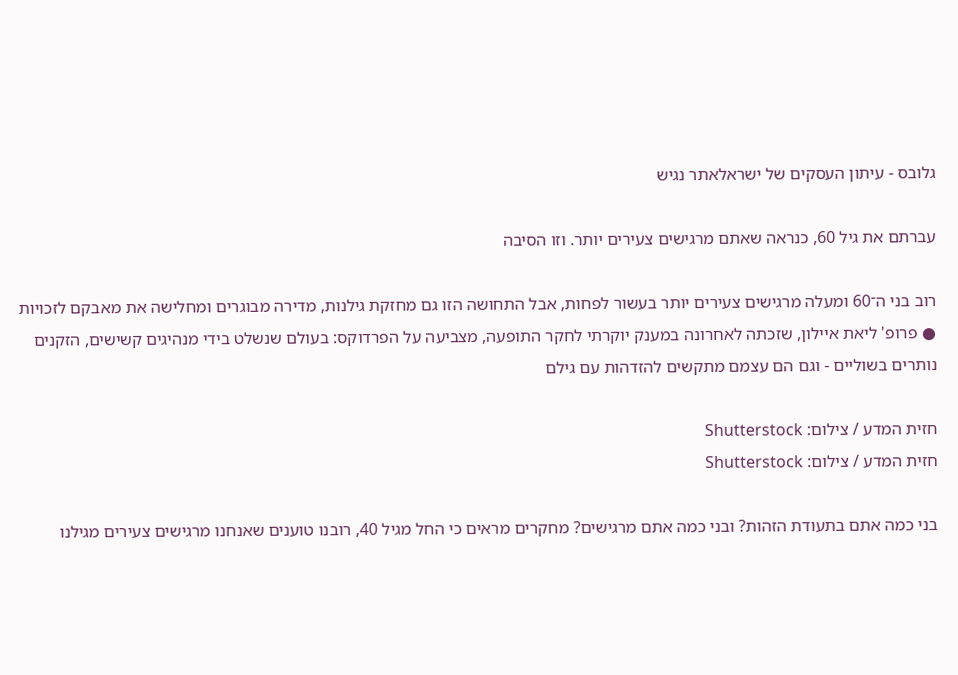גלובס - עיתון העסקים של ישראלאתר נגיש

עברתם את גיל 60, כנראה שאתם מרגישים צעירים יותר. וזו הסיבה

רוב בני ה־60 ומעלה מרגישים צעירים יותר בעשור לפחות, אבל התחושה הזו גם מחזקת גילנות, מדירה מבוגרים ומחלישה את מאבקם לזכויות ● פרופ' ליאת איילון, שזכתה לאחרונה במענק יוקרתי לחקר התופעה, מצביעה על הפרדוקס: בעולם שנשלט בידי מנהיגים קשישים, הזקנים נותרים בשוליים - וגם הם עצמם מתקשים להזדהות עם גילם

חזית המדע / צילום: Shutterstock
חזית המדע / צילום: Shutterstock

בני כמה אתם בתעודת הזהות? ובני כמה אתם מרגישים? מחקרים מראים כי החל מגיל 40, רובנו טוענים שאנחנו מרגישים צעירים מגילנו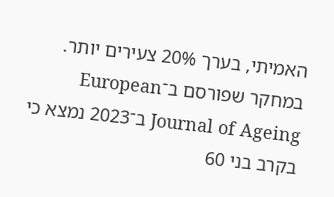האמיתי, בערך 20% צעירים יותר. במחקר שפורסם ב־European Journal of Ageing ב־2023 נמצא כי בקרב בני 60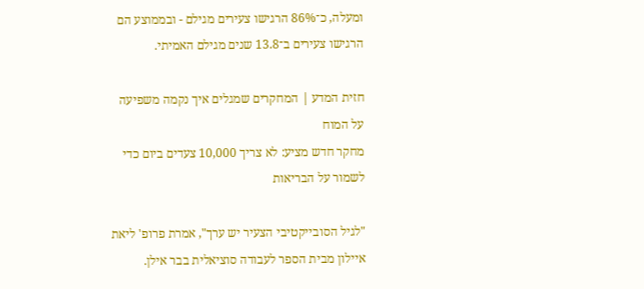ומעלה, כ־86% הרגישו צעירים מגילם - ובממוצע הם הרגישו צעירים ב־13.8 שנים מגילם האמיתי.

חזית המדע | המחקרים שמגלים איך נקמה משפיעה על המוח
מחקר חדש מציע: לא צריך 10,000 צעדים ביום כדי לשמור על הבריאות

"לגיל הסובייקטיבי הצעיר יש ערך", אמרת פרופ' ליאת איילון מבית הספר לעבודה סוציאלית בבר אילן.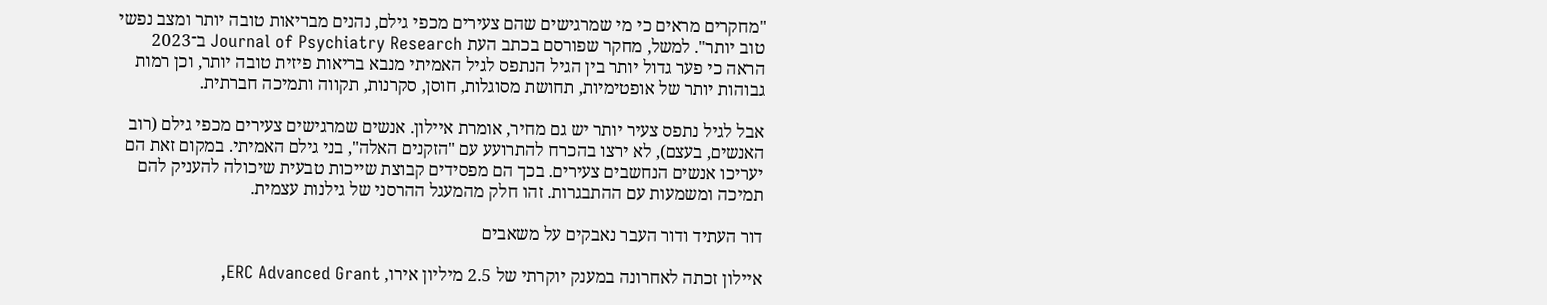"מחקרים מראים כי מי שמרגישים שהם צעירים מכפי גילם, נהנים מבריאות טובה יותר ומצב נפשי טוב יותר". למשל, מחקר שפורסם בכתב העת Journal of Psychiatry Research ב־2023 הראה כי פער גדול יותר בין הגיל הנתפס לגיל האמיתי מנבא בריאות פיזית טובה יותר, וכן רמות גבוהות יותר של אופטימיות, תחושת מסוגלות, חוסן, סקרנות, תקווה ותמיכה חברתית.

אבל לגיל נתפס צעיר יותר יש גם מחיר, אומרת איילון. אנשים שמרגישים צעירים מכפי גילם (רוב האנשים, בעצם), לא ירצו בהכרח להתרועע עם "הזקנים האלה", בני גילם האמיתי. במקום זאת הם יעריכו אנשים הנחשבים צעירים. בכך הם מפסידים קבוצת שייכות טבעית שיכולה להעניק להם תמיכה ומשמעות עם ההתבגרות. זהו חלק מהמעגל ההרסני של גילנות עצמית.

דור העתיד ודור העבר נאבקים על משאבים

איילון זכתה לאחרונה במענק יוקרתי של 2.5 מיליון אירו, ERC Advanced Grant,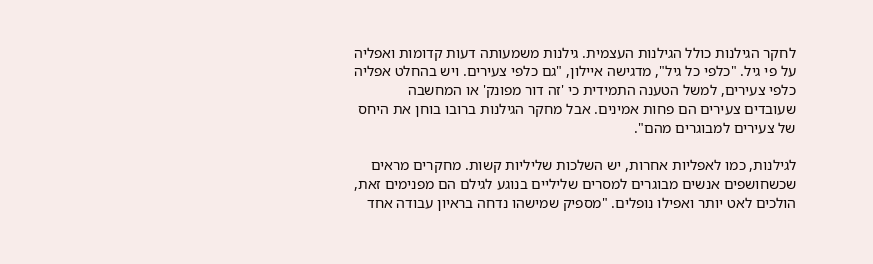לחקר הגילנות כולל הגילנות העצמית. גילנות משמעותה דעות קדומות ואפליה על פי גיל. "כלפי כל גיל", מדגישה איילון, "גם כלפי צעירים. ויש בהחלט אפליה כלפי צעירים, למשל הטענה התמידית כי 'זה דור מפונק' או המחשבה שעובדים צעירים הם פחות אמינים. אבל מחקר הגילנות ברובו בוחן את היחס של צעירים למבוגרים מהם".

לגילנות, כמו לאפליות אחרות, יש השלכות שליליות קשות. מחקרים מראים שכשחושפים אנשים מבוגרים למסרים שליליים בנוגע לגילם הם מפנימים זאת, הולכים לאט יותר ואפילו נופלים. "מספיק שמישהו נדחה בראיון עבודה אחד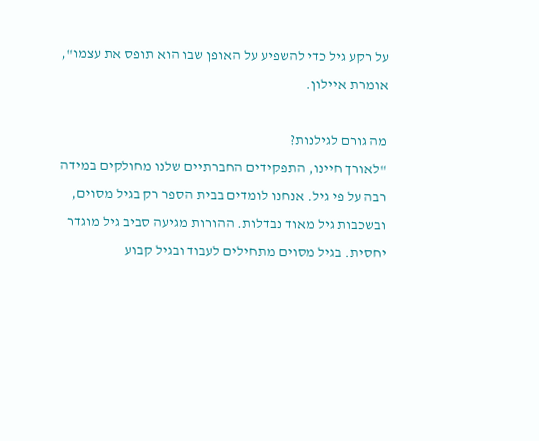על רקע גיל כדי להשפיע על האופן שבו הוא תופס את עצמו", אומרת איילון.

מה גורם לגילנות?
"לאורך חיינו, התפקידים החברתיים שלנו מחולקים במידה רבה על פי גיל. אנחנו לומדים בבית הספר רק בגיל מסוים, ובשכבות גיל מאוד נבדלות. ההורות מגיעה סביב גיל מוגדר יחסית. בגיל מסוים מתחילים לעבוד ובגיל קבוע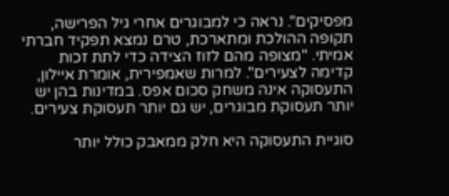מפסיקים". נראה כי למבוגרים אחרי גיל הפרישה, תקופה ההולכת ומתארכת, טרם נמצא תפקיד חברתי אמיתי. "מצופה מהם לזוז הצידה כדי לתת זכות קדימה לצעירים". למרות שאמפירית, אומרת איילון, התעסוקה אינה משחק סכום אפס. במדינות בהן יש יותר תעסוקת מבוגרים, יש גם יותר תעסוקת צעירים.

סוגיית התעסוקה היא חלק ממאבק כולל יותר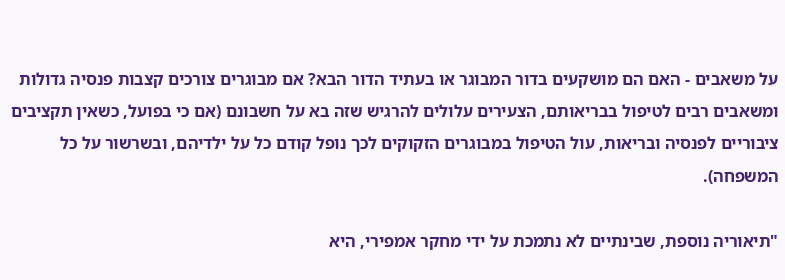על משאבים - האם הם מושקעים בדור המבוגר או בעתיד הדור הבא? אם מבוגרים צורכים קצבות פנסיה גדולות ומשאבים רבים לטיפול בבריאותם, הצעירים עלולים להרגיש שזה בא על חשבונם (אם כי בפועל, כשאין תקציבים ציבוריים לפנסיה ובריאות, עול הטיפול במבוגרים הזקוקים לכך נופל קודם כל על ילדיהם, ובשרשור על כל המשפחה).

"תיאוריה נוספת, שבינתיים לא נתמכת על ידי מחקר אמפירי, היא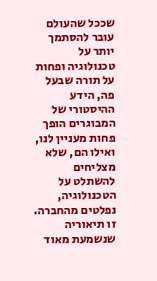שככל שהעולם עובר להסתמך יותר על טכנולוגיה ופחות על תורה שבעל פה, הידע ההיסטורי של המבוגרים הופך פחות מעניין לנו, ואילו הם, שלא מצליחים להשתלט על הטכנולוגיה, נפלטים מהחברה. זו תיאוריה שנשמעת מאוד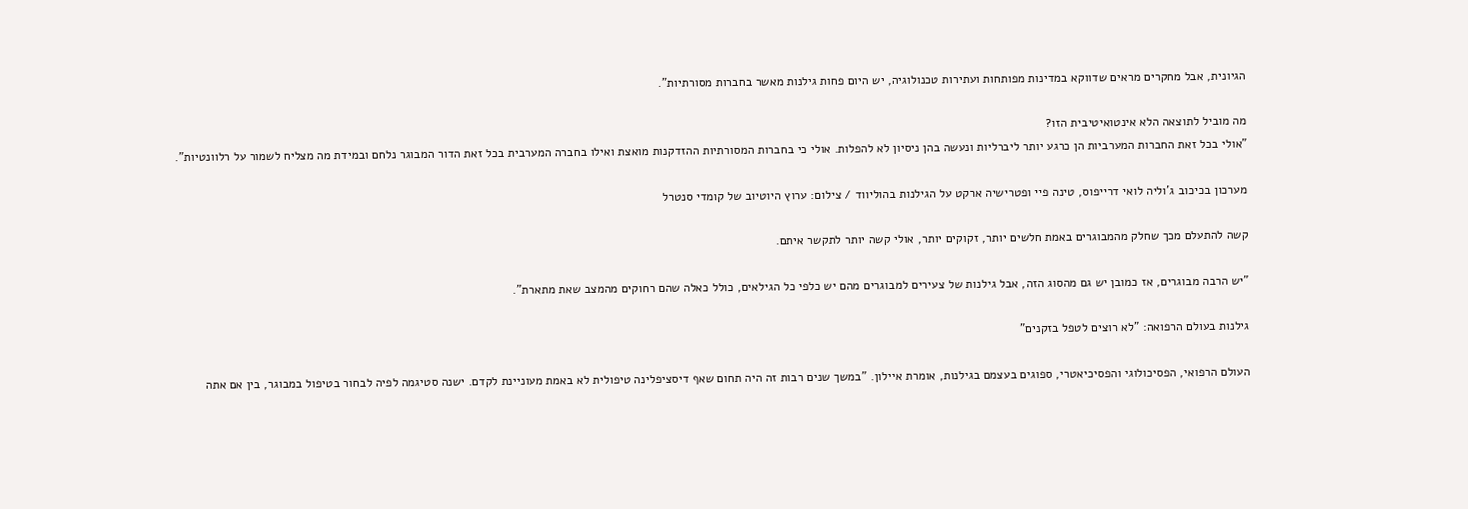הגיונית, אבל מחקרים מראים שדווקא במדינות מפותחות ועתירות טכנולוגיה, יש היום פחות גילנות מאשר בחברות מסורתיות".

מה מוביל לתוצאה הלא אינטואיטיבית הזו?
"אולי בכל זאת החברות המערביות הן כרגע יותר ליברליות ונעשה בהן ניסיון לא להפלות. אולי כי בחברות המסורתיות ההזדקנות מואצת ואילו בחברה המערבית בכל זאת הדור המבוגר נלחם ובמידת מה מצליח לשמור על רלוונטיות".

מערכון בכיכוב ג'וליה לואי דרייפוס, טינה פיי ופטרישיה ארקט על הגילנות בהוליווד / צילום: ערוץ היוטיוב של קומדי סנטרל

קשה להתעלם מכך שחלק מהמבוגרים באמת חלשים יותר, זקוקים יותר, אולי קשה יותר לתקשר איתם.

"יש הרבה מבוגרים, אז כמובן יש גם מהסוג הזה, אבל גילנות של צעירים למבוגרים מהם יש כלפי כל הגילאים, כולל כאלה שהם רחוקים מהמצב שאת מתארת".

גילנות בעולם הרפואה: "לא רוצים לטפל בזקנים"

העולם הרפואי, הפסיכולוגי והפסיכיאטרי, ספוגים בעצמם בגילנות, אומרת איילון. "במשך שנים רבות זה היה תחום שאף דיסציפלינה טיפולית לא באמת מעוניינת לקדם. ישנה סטיגמה לפיה לבחור בטיפול במבוגר, בין אם אתה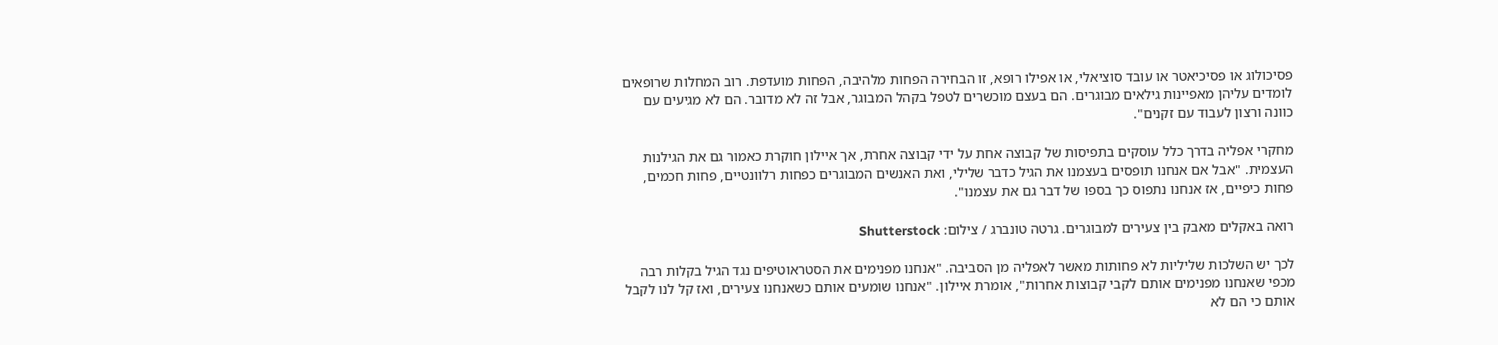פסיכולוג או פסיכיאטר או עובד סוציאלי, או אפילו רופא, זו הבחירה הפחות מלהיבה, הפחות מועדפת. רוב המחלות שרופאים לומדים עליהן מאפיינות גילאים מבוגרים. הם בעצם מוכשרים לטפל בקהל המבוגר, אבל זה לא מדובר. הם לא מגיעים עם כוונה ורצון לעבוד עם זקנים".

מחקרי אפליה בדרך כלל עוסקים בתפיסות של קבוצה אחת על ידי קבוצה אחרת, אך איילון חוקרת כאמור גם את הגילנות העצמית. "אבל אם אנחנו תופסים בעצמנו את הגיל כדבר שלילי, ואת האנשים המבוגרים כפחות רלוונטיים, פחות חכמים, פחות כיפיים, אז אנחנו נתפוס כך בספו של דבר גם את עצמנו".

רואה באקלים מאבק בין צעירים למבוגרים. גרטה טונברג / צילום: Shutterstock

לכך יש השלכות שליליות לא פחותות מאשר לאפליה מן הסביבה. "אנחנו מפנימים את הסטראוטיפים נגד הגיל בקלות רבה מכפי שאנחנו מפנימים אותם לקבי קבוצות אחרות", אומרת איילון. "אנחנו שומעים אותם כשאנחנו צעירים, ואז קל לנו לקבל אותם כי הם לא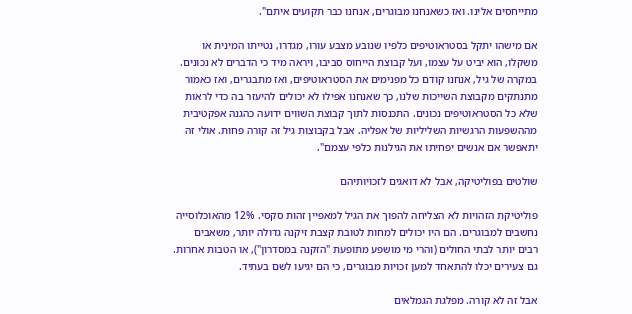מתייחסים אלינו. ואז כשאנחנו מבוגרים, אנחנו כבר תקועים איתם".

אם מישהו יתקל בסטראוטיפים כלפיו שנובע מצבע עורו, מגדרו, נטייתו המינית או משקלו, הוא יביט על עצמו, ועל קבוצת הייחוס סביבו, ויראה מיד כי הדברים לא נכונים. במקרה של גיל, אנחנו קודם כל מפנימים את הסטראוטיפים, ואז מתבגרים, ואז כאמור מתנתקים מקבוצת השייכות שלנו, כך שאנחנו אפילו לא יכולים להיעזר בה כדי לראות שלא כל הסטראוטיפים נכונים. התכנסות לתוך קבוצת השווים ידועה כהגנה אפקטיבית מההשפעות הרגשיות השליליות של אפליה. אבל בקבוצות גיל זה קורה פחות. אולי זה יתאפשר אם אנשים יפחיתו את הגילנות כלפי עצמם".

שולטים בפוליטיקה, אבל לא דואגים לזכויותיהם

פוליטיקת הזהויות לא הצליחה להפוך את הגיל למאפיין זהות סקסי. 12% מהאוכלוסייה נחשבים למבוגרים. הם היו יכולים למחות לטובת קצבת זיקנה גדולה יותר, משאבים רבים יותר לבתי החולים (והרי מי מושפע מתופעת "הזקנה במסדרון"), או הטבות אחרות. גם צעירים יכלו להתאחד למען זכויות מבוגרים, כי הם יגיעו לשם בעתיד.

אבל זה לא קורה. מפלגת הגמלאים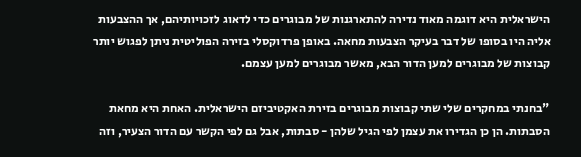הישראלית היא דוגמה מאוד נדירה להתארגנות של מבוגרים כדי לדאוג לזכויותיהם, אך ההצבעות אליה היו בסופו של דבר בעיקר הצבעות מחאה. באופן פרדוקסלי בזירה הפוליטית ניתן לפגוש יותר קבוצות של מבוגרים למען הדור הבא, מאשר מבוגרים למען עצמם.

"בחנתי במחקרים שלי שתי קבוצות מבוגרים בזירת האקטיביזם הישראלית. האחת היא מחאת הסבתות. הן כן הגדירו את עצמן לפי הגיל שלהן - סבתות, אבל גם לפי הקשר עם הדור הצעיר, וזה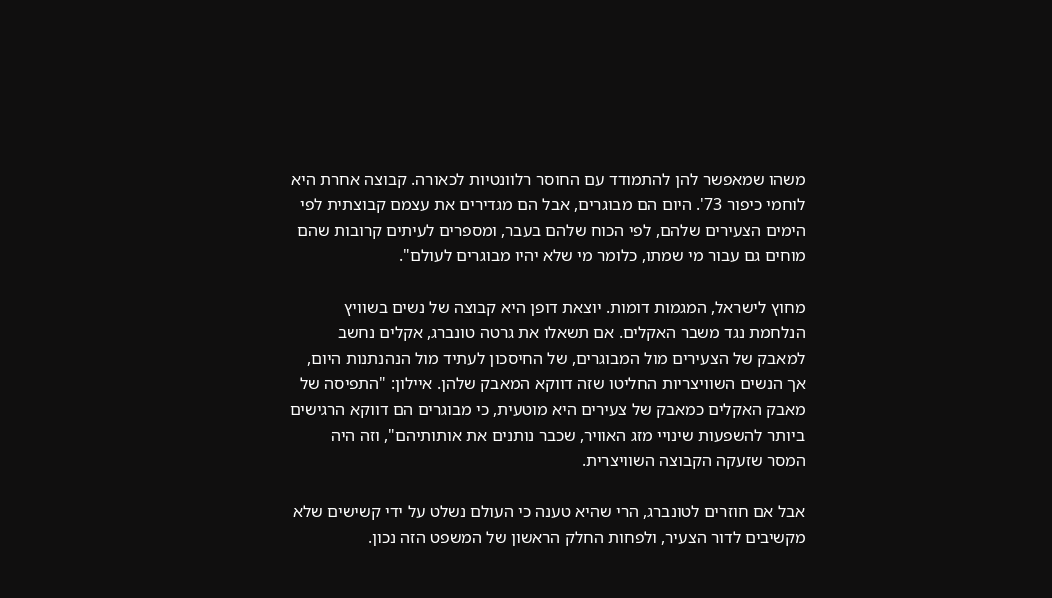משהו שמאפשר להן להתמודד עם החוסר רלוונטיות לכאורה. קבוצה אחרת היא לוחמי כיפור 73'. היום הם מבוגרים, אבל הם מגדירים את עצמם קבוצתית לפי הימים הצעירים שלהם, לפי הכוח שלהם בעבר, ומספרים לעיתים קרובות שהם מוחים גם עבור מי שמתו, כלומר מי שלא יהיו מבוגרים לעולם".

מחוץ לישראל, המגמות דומות. יוצאת דופן היא קבוצה של נשים בשוויץ הנלחמת נגד משבר האקלים. אם תשאלו את גרטה טונברג, אקלים נחשב למאבק של הצעירים מול המבוגרים, של החיסכון לעתיד מול הנהנתנות היום, אך הנשים השוויצריות החליטו שזה דווקא המאבק שלהן. איילון: "התפיסה של מאבק האקלים כמאבק של צעירים היא מוטעית, כי מבוגרים הם דווקא הרגישים ביותר להשפעות שינויי מזג האוויר, שכבר נותנים את אותותיהם", וזה היה המסר שזעקה הקבוצה השוויצרית.

אבל אם חוזרים לטונברג, הרי שהיא טענה כי העולם נשלט על ידי קשישים שלא מקשיבים לדור הצעיר, ולפחות החלק הראשון של המשפט הזה נכון.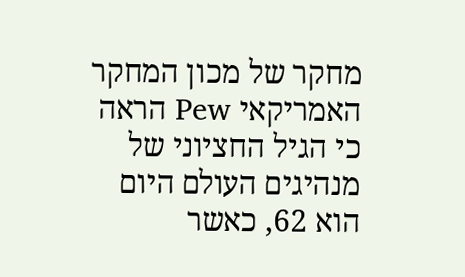מחקר של מכון המחקר האמריקאי Pew הראה כי הגיל החציוני של מנהיגים העולם היום הוא 62, כאשר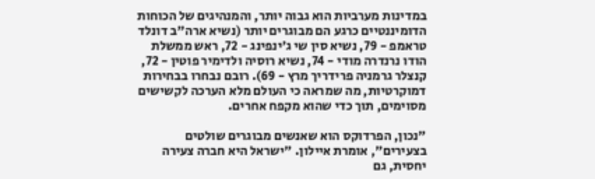במדינות מערביות הוא גבוה יותר, והמנהיגים של הכוחות הדומיננטיים כרגע הם מבוגרים יותר (נשיא ארה"ב דונלד טראמפ - 79, נשיא סין שי ג'ינפינג - 72, ראש ממשלת הודו נרנדרה מודי - 74, נשיא רוסיה ולדימיר פוטין - 72, קנצלר גרמניה פרידריך מרץ - 69). רובם נבחרו בבחירות דמוקרטיות, מה שמראה כי העולם מלא הערכה לקשישים מסוימים, תוך כדי שהוא מקפח אחרים.

"נכון, הפרדוקס הוא שאנשים מבוגרים שולטים בצעירים", אומרת איילון. "ישראל היא חברה צעירה יחסית, גם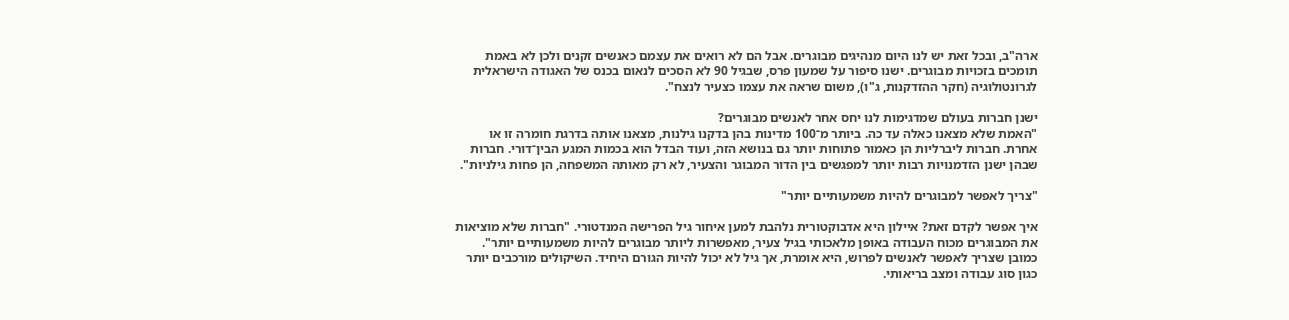ארה"ב, ובכל זאת יש לנו היום מנהיגים מבוגרים. אבל הם לא רואים את עצמם כאנשים זקנים ולכן לא באמת תומכים בזכויות מבוגרים. ישנו סיפור על שמעון פרס, שבגיל 90 לא הסכים לנאום בכנס של האגודה הישראלית לגרונטולוגיה (חקר ההזדקנות, ג"ו), משום שראה את עצמו כצעיר לנצח".

ישנן חברות בעולם שמדגימות לנו יחס אחר לאנשים מבוגרים?
"האמת שלא מצאנו כאלה עד כה. ביותר מ־100 מדינות בהן בדקנו גילנות, מצאנו אותה בדרגת חומרה זו או אחרת. חברות ליברליות הן כאמור פתוחות יותר גם בנושא הזה, ועוד הבדל הוא בכמות המגע הבין־דורי. חברות שבהן ישנן הזדמנויות רבות יותר למפגשים בין הדור המבוגר והצעיר, לא רק מאותה המשפחה, הן פחות גילניות".

"צריך לאפשר למבוגרים להיות משמעותיים יותר"

איך אפשר לקדם זאת? איילון היא אדבוקטורית נלהבת למען איחור גיל הפרישה המנדטורי. "חברות שלא מוציאות את המבוגרים מכוח העבודה באופן מלאכותי בגיל צעיר, מאפשרות ליותר מבוגרים להיות משמעותיים יותר". כמובן שצריך לאפשר לאנשים לפרוש, היא אומרת, אך גיל לא יכול להיות הגורם היחיד. השיקולים מורכבים יותר כגון סוג עבודה ומצב בריאותי.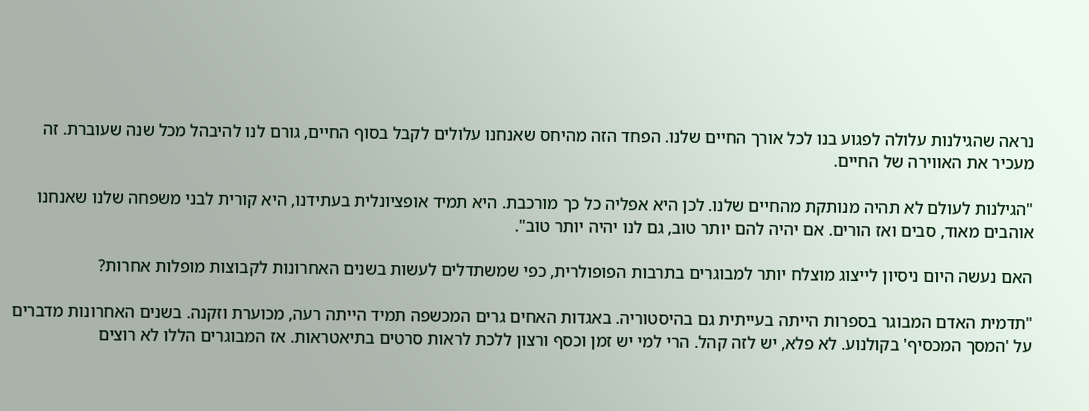נראה שהגילנות עלולה לפגוע בנו לכל אורך החיים שלנו. הפחד הזה מהיחס שאנחנו עלולים לקבל בסוף החיים, גורם לנו להיבהל מכל שנה שעוברת. זה מעכיר את האווירה של החיים.

"הגילנות לעולם לא תהיה מנותקת מהחיים שלנו. לכן היא אפליה כל כך מורכבת. היא תמיד אופציונלית בעתידנו, היא קורית לבני משפחה שלנו שאנחנו אוהבים מאוד, סבים ואז הורים. אם יהיה להם יותר טוב, גם לנו יהיה יותר טוב".

האם נעשה היום ניסיון לייצוג מוצלח יותר למבוגרים בתרבות הפופולרית, כפי שמשתדלים לעשות בשנים האחרונות לקבוצות מופלות אחרות?

"תדמית האדם המבוגר בספרות הייתה בעייתית גם בהיסטוריה. באגדות האחים גרים המכשפה תמיד הייתה רעה, מכוערת וזקנה. בשנים האחרונות מדברים על 'המסך המכסיף' בקולנוע. לא פלא, יש לזה קהל. הרי למי יש זמן וכסף ורצון ללכת לראות סרטים בתיאטראות. אז המבוגרים הללו לא רוצים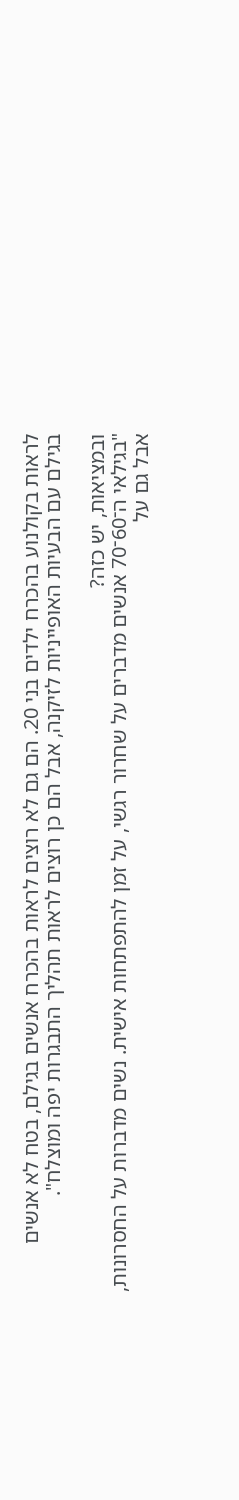לראות בקולנוע בהכרח ילדים בני 20. הם גם לא רוצים לראות בהכרח אנשים בגילם, בטח לא אנשים בגילם עם הבעיות האופייניות לזיקנה, אבל הם כן רוצים לראות תהליך התבגרות יפה ומוצלח".

ובמציאות, יש כזה?
"בגילאי ה־60־70 אנשים מדברים על שחרור רגשי, על זמן להתפתחות אישית. נשים מדברות על החסרונות, אבל גם על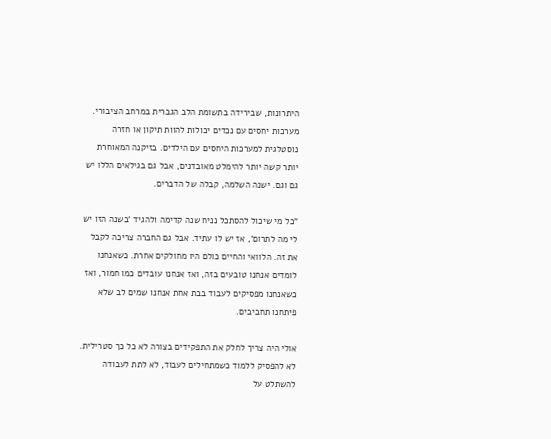היתרונות, שבירידה בתשומת הלב הגברית במרחב הציבורי. מערכות יחסים עם נכדים יכולות להוות תיקון או חזרה נוסטלגית למערכות היחסים עם הילדים. בזיקנה המאוחרת יותר קשה יותר להימלט מאובדנים, אבל גם בגילאים הללו יש גם וגם. ישנה השלמה, קבלה של הדברים.

"כל מי שיכול להסתכל נניח שנה קדימה ולהגיד 'בשנה הזו יש לי מה לתרום', אז יש לו עתיד. אבל גם החברה צריכה לקבל את זה. הלוואי והחיים כולם היו מחולקים אחרת. כשאנחנו לומדים אנחנו טובעים בזה, ואז אנחנו עובדים כמו חמור, ואז כשאנחנו מפסיקים לעבוד בבת אחת אנחנו שמים לב שלא פיתחנו תחביבים.

אולי היה צריך לחלק את התפקידים בצורה לא כל כך סטרילית. לא להפסיק ללמוד כשמתחילים לעבוד, לא לתת לעבודה להשתלט על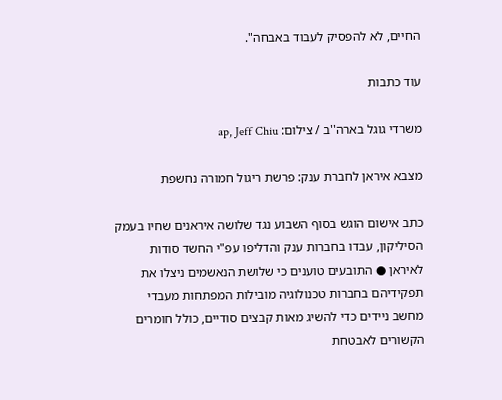החיים, לא להפסיק לעבוד באבחה".

עוד כתבות

משרדי גוגל בארה''ב / צילום: ap, Jeff Chiu

מצבא איראן לחברת ענק: פרשת ריגול חמורה נחשפת

כתב אישום הוגש בסוף השבוע נגד שלושה איראנים שחיו בעמק הסיליקון, עבדו בחברות ענק והדליפו עפ"י החשד סודות לאיראן ● התובעים טוענים כי שלושת הנאשמים ניצלו את תפקידיהם בחברות טכנולוגיה מובילות המפתחות מעבדי מחשב ניידים כדי להשיג מאות קבצים סודיים, כולל חומרים הקשורים לאבטחת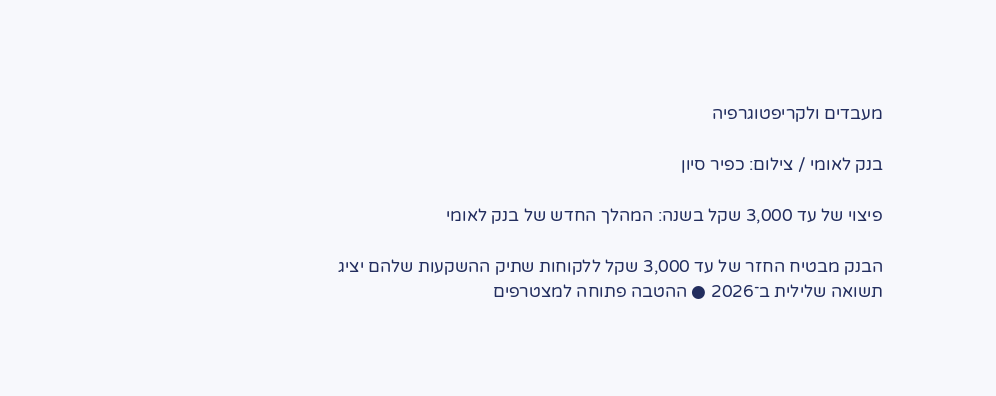מעבדים ולקריפטוגרפיה

בנק לאומי / צילום: כפיר סיון

פיצוי של עד 3,000 שקל בשנה: המהלך החדש של בנק לאומי

הבנק מבטיח החזר של עד 3,000 שקל ללקוחות שתיק ההשקעות שלהם יציג תשואה שלילית ב־2026 ● ההטבה פתוחה למצטרפים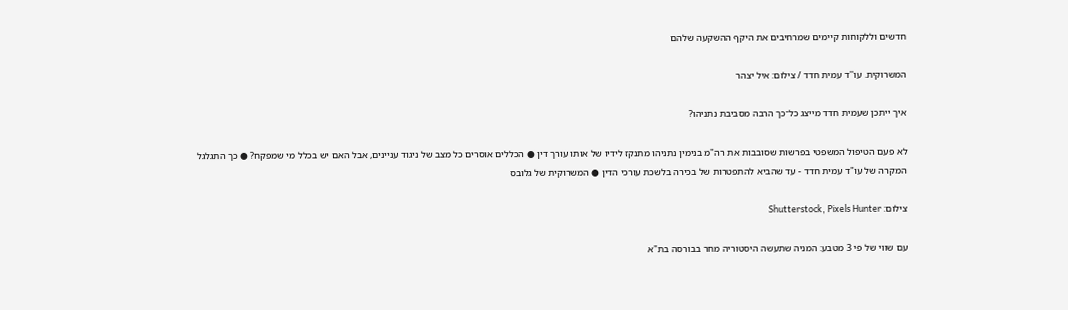חדשים וללקוחות קיימים שמרחיבים את היקף ההשקעה שלהם

המשרוקית. עו''ד עמית חדד / צילום: איל יצהר

איך ייתכן שעמית חדד מייצג כל־כך הרבה מסביבת נתניהו?

לא פעם הטיפול המשפטי בפרשות שסובבות את רה"מ בנימין נתניהו מתנקז לידיו של אותו עורך דין ● הכללים אוסרים כל מצב של ניגוד עניינים, אבל האם יש בכלל מי שמפקח? ● כך התגלגל המקרה של עו"ד עמית חדד - עד שהביא להתפטרות של בכירה בלשכת עורכי הדין ● המשרוקית של גלובס

צילום: Shutterstock, Pixels Hunter

עם שווי של פי 3 מטבע: המניה שתעשה היסטוריה מחר בבורסה בת"א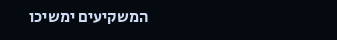המשקיעים ימשיכו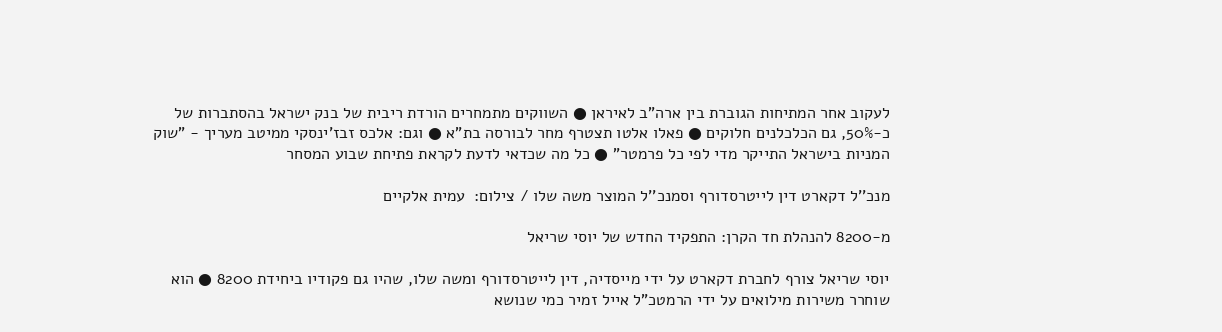לעקוב אחר המתיחות הגוברת בין ארה"ב לאיראן ● השווקים מתמחרים הורדת ריבית של בנק ישראל בהסתברות של כ-50%, גם הכלכלנים חלוקים ● פאלו אלטו תצטרף מחר לבורסה בת"א ● וגם: אלכס זבז'ינסקי ממיטב מעריך - "שוק המניות בישראל התייקר מדי לפי כל פרמטר" ● כל מה שכדאי לדעת לקראת פתיחת שבוע המסחר

מנכ''ל דקארט דין לייטרסדורף וסמנכ''ל המוצר משה שלו / צילום:  עמית אלקיים

מ-8200 להנהלת חד הקרן: התפקיד החדש של יוסי שריאל

יוסי שריאל צורף לחברת דקארט על ידי מייסדיה, דין לייטרסדורף ומשה שלו, שהיו גם פקודיו ביחידת 8200 ● הוא שוחרר משירות מילואים על ידי הרמטכ"ל אייל זמיר כמי שנושא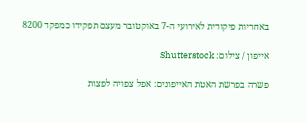באחריות פיקודית לאירועי ה-7 באוקטובר מעצם תפקידו כמפקד 8200

אייפון / צילום: Shutterstock

פשרה בפרשת האטת האייפונים: אפל צפויה לפצות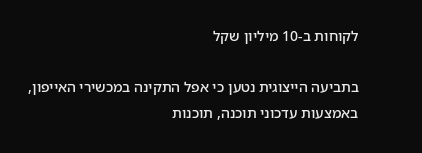לקוחות ב-10 מיליון שקל

בתביעה הייצוגית נטען כי אפל התקינה במכשירי האייפון, באמצעות עדכוני תוכנה, תוכנות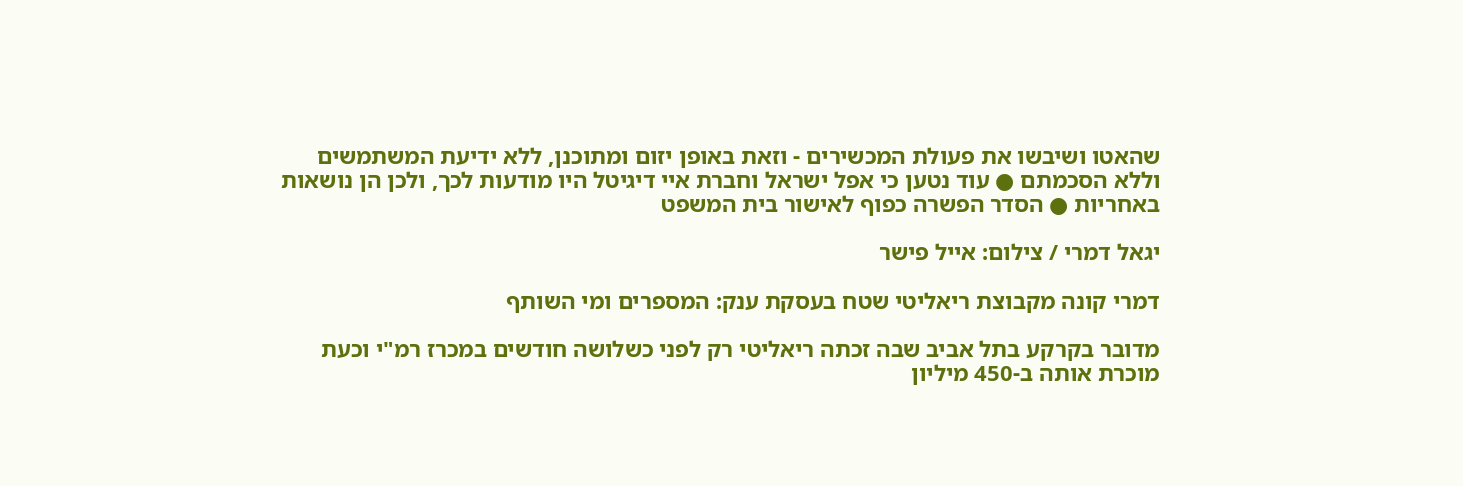שהאטו ושיבשו את פעולת המכשירים - וזאת באופן יזום ומתוכנן, ללא ידיעת המשתמשים וללא הסכמתם ● עוד נטען כי אפל ישראל וחברת איי דיגיטל היו מודעות לכך, ולכן הן נושאות באחריות ● הסדר הפשרה כפוף לאישור בית המשפט

יגאל דמרי / צילום: אייל פישר

דמרי קונה מקבוצת ריאליטי שטח בעסקת ענק: המספרים ומי השותף

מדובר בקרקע בתל אביב שבה זכתה ריאליטי רק לפני כשלושה חודשים במכרז רמ"י וכעת מוכרת אותה ב-450 מיליון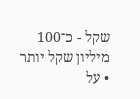שקל - כ־100 מיליון שקל יותר • על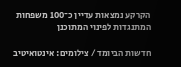הקרקע נמצאות עדיין כ־100 משפחות המתנגדות לפינוי המתוכנן

חדשות הביומד / צילומים: אינטואיטיב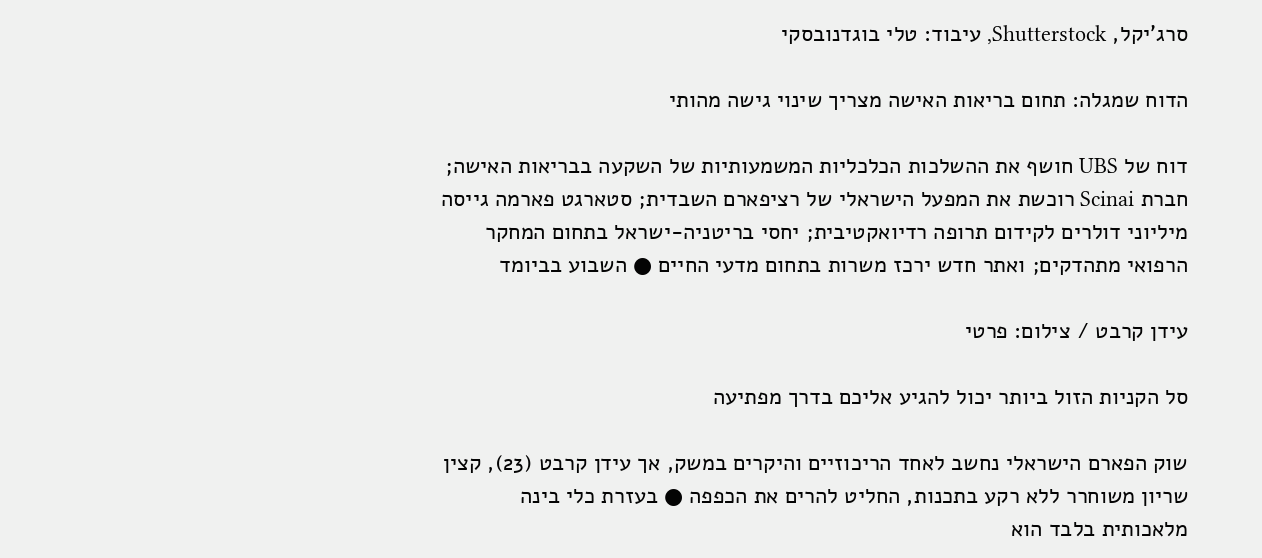סרג'יקל, Shutterstock, עיבוד: טלי בוגדנובסקי

הדוח שמגלה: תחום בריאות האישה מצריך שינוי גישה מהותי

דוח של UBS חושף את ההשלכות הכלכליות המשמעותיות של השקעה בבריאות האישה; חברת Scinai רוכשת את המפעל הישראלי של רציפארם השבדית; סטארגט פארמה גייסה מיליוני דולרים לקידום תרופה רדיואקטיבית; יחסי בריטניה-ישראל בתחום המחקר הרפואי מתהדקים; ואתר חדש ירכז משרות בתחום מדעי החיים ● השבוע בביומד

עידן קרבט / צילום: פרטי

סל הקניות הזול ביותר יכול להגיע אליכם בדרך מפתיעה

שוק הפארם הישראלי נחשב לאחד הריכוזיים והיקרים במשק, אך עידן קרבט (23), קצין שריון משוחרר ללא רקע בתכנות, החליט להרים את הכפפה ● בעזרת כלי בינה מלאכותית בלבד הוא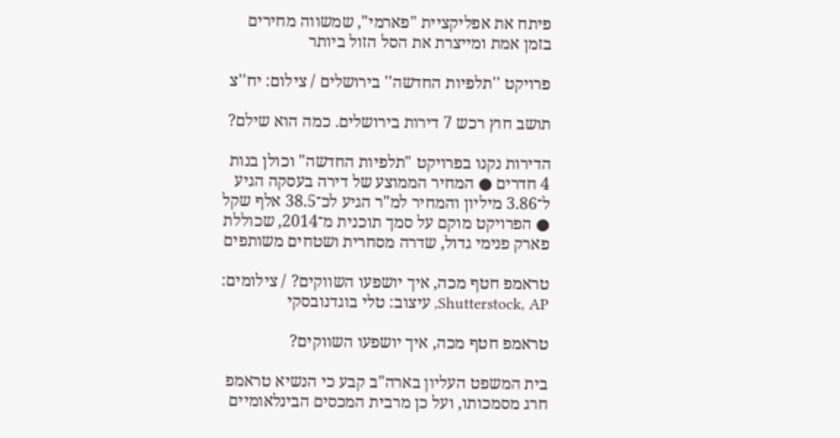פיתח את אפליקציית "פארמי", שמשווה מחירים בזמן אמת ומייצרת את הסל הזול ביותר

פרויקט ''תלפיות החדשה'' בירושלים / צילום: יח''צ

תושב חוץ רכש 7 דירות בירושלים. כמה הוא שילם?

הדירות נקנו בפרויקט "תלפיות החדשה" וכולן בנות 4 חדרים ● המחיר הממוצע של דירה בעסקה הגיע ל־3.86 מיליון והמחיר למ"ר הגיע לכ־38.5 אלף שקל ● הפרויקט מוקם על סמך תוכנית מ־2014, שכוללת פארק פנימי גדול, שדרה מסחרית ושטחים משותפים

טראמפ חטף מכה, איך יושפעו השווקים? / צילומים: Shutterstock, AP, עיצוב: טלי בוגדנובסקי

טראמפ חטף מכה, איך יושפעו השווקים?

בית המשפט העליון בארה"ב קבע כי הנשיא טראמפ חרג מסמכותו, ועל כן מרבית המכסים הבינלאומיים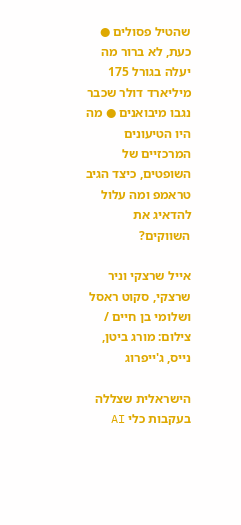שהטיל פסולים ● כעת, לא ברור מה יעלה בגורל 175 מיליארד דולר שכבר נגבו מיבואנים ● מה היו הטיעונים המרכזיים של השופטים, כיצד הגיב טראמפ ומה עלול להדאיג את השווקים?

אייל שרצקי וניר שרצקי, סקוט ראסל ושלומי בן חיים / צילום: מורג ביטן, נייס, ג'ייפרוג

הישראלית שצללה בעקבות כלי AI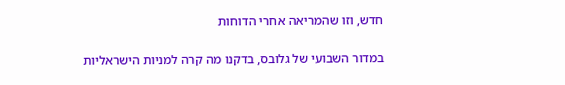חדש, וזו שהמריאה אחרי הדוחות

במדור השבועי של גלובס, בדקנו מה קרה למניות הישראליות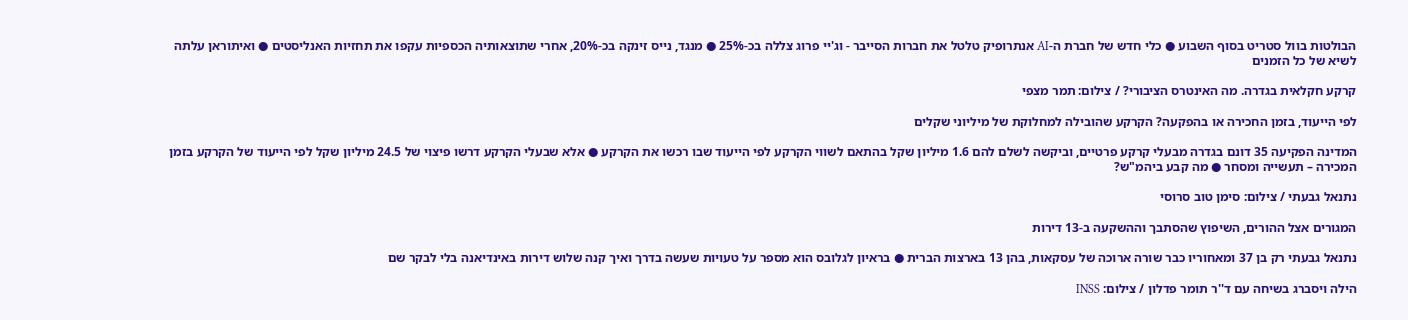הבולטות בוול סטריט בסוף השבוע ● כלי חדש של חברת ה-AI אנתרופיק טלטל את חברות הסייבר - וג'יי פרוג צללה בכ-25% ● מנגד, נייס זינקה בכ-20%, אחרי שתוצאותיה הכספיות עקפו את תחזיות האנליסטים ● ואיתוראן עלתה לשיא של כל הזמנים

קרקע חקלאית בגדרה. מה האינטרס הציבורי? / צילום: תמר מצפי

לפי הייעוד, בזמן החכירה או בהפקעה? הקרקע שהובילה למחלוקת של מיליוני שקלים

המדינה הפקיעה 35 דונם בגדרה מבעלי קרקע פרטיים, וביקשה לשלם להם 1.6 מיליון שקל בהתאם לשווי הקרקע לפי הייעוד שבו רכשו את הקרקע ● אלא שבעלי הקרקע דרשו פיצוי של 24.5 מיליון שקל לפי הייעוד של הקרקע בזמן המכירה – תעשייה ומסחר ● מה קבע ביהמ"ש?

נתנאל גבעתי / צילום: סימן טוב סרוסי

המגורים אצל ההורים, השיפוץ שהסתבך וההשקעה ב-13 דירות

נתנאל גבעתי רק בן 37 ומאחוריו כבר שורה ארוכה של עסקאות, בהן 13 בארצות הברית ● בראיון לגלובס הוא מספר על טעויות שעשה בדרך ואיך קנה שלוש דירות באינדיאנה בלי לבקר שם

הילה ויסברג בשיחה עם ד''ר תומר פדלון / צילום: INSS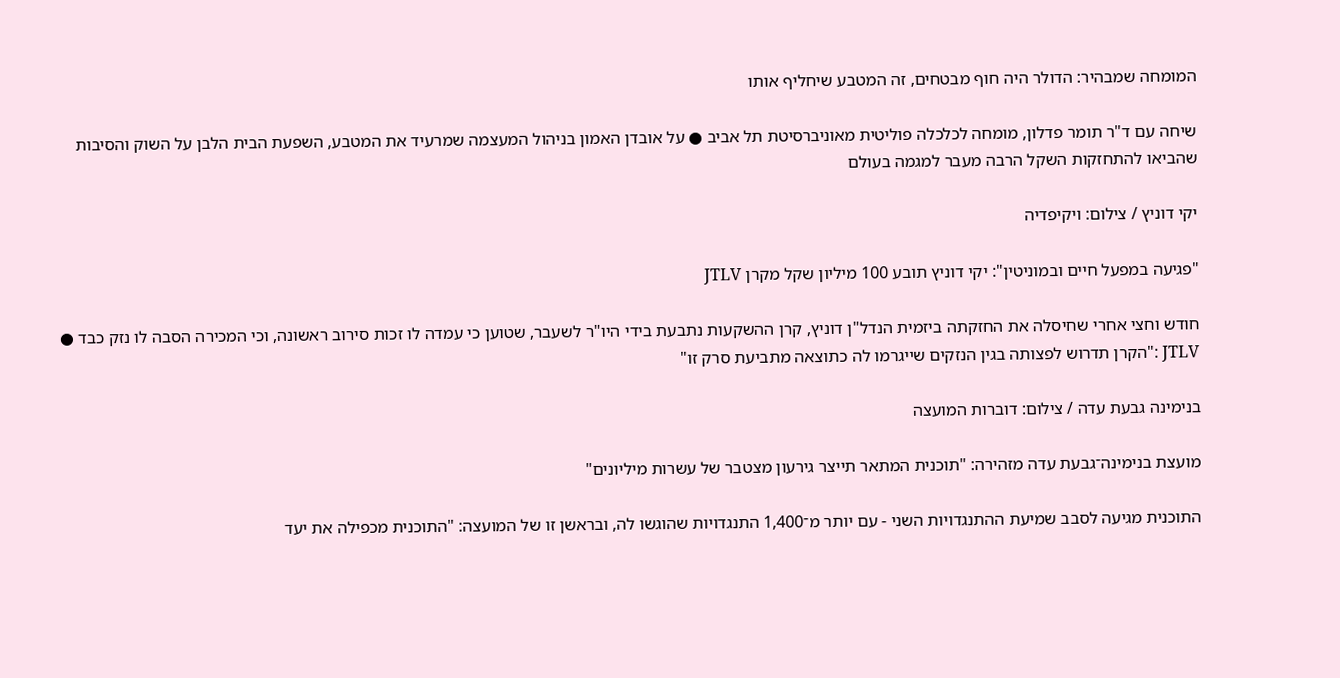המומחה שמבהיר: הדולר היה חוף מבטחים, זה המטבע שיחליף אותו

שיחה עם ד"ר תומר פדלון, מומחה לכלכלה פוליטית מאוניברסיטת תל אביב ● על אובדן האמון בניהול המעצמה שמרעיד את המטבע, השפעת הבית הלבן על השוק והסיבות שהביאו להתחזקות השקל הרבה מעבר למגמה בעולם

יקי דוניץ / צילום: ויקיפדיה

"פגיעה במפעל חיים ובמוניטין": יקי דוניץ תובע 100 מיליון שקל מקרן JTLV

חודש וחצי אחרי שחיסלה את החזקתה ביזמית הנדל"ן דוניץ, קרן ההשקעות נתבעת בידי היו"ר לשעבר, שטוען כי עמדה לו זכות סירוב ראשונה, וכי המכירה הסבה לו נזק כבד ● JTLV :"הקרן תדרוש לפצותה בגין הנזקים שייגרמו לה כתוצאה מתביעת סרק זו"

בנימינה גבעת עדה / צילום: דוברות המועצה

מועצת בנימינה־גבעת עדה מזהירה: "תוכנית המתאר תייצר גירעון מצטבר של עשרות מיליונים"

התוכנית מגיעה לסבב שמיעת ההתנגדויות השני - עם יותר מ־1,400 התנגדויות שהוגשו לה, ובראשן זו של המועצה: "התוכנית מכפילה את יעד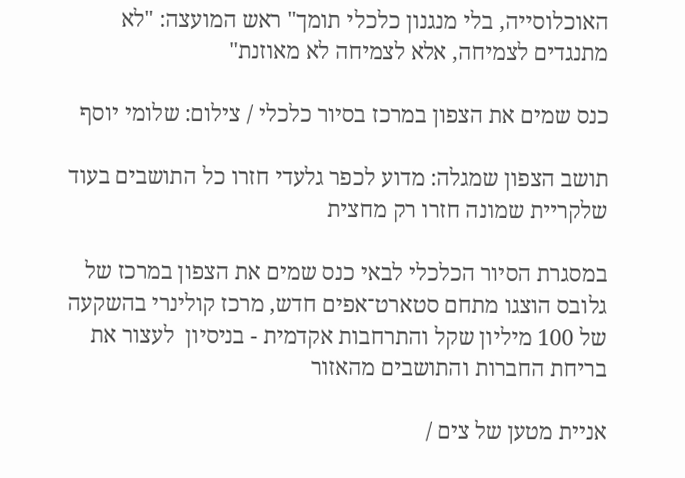האוכלוסייה, בלי מנגנון כלכלי תומך" ראש המועצה: "לא מתנגדים לצמיחה, אלא לצמיחה לא מאוזנת"

כנס שמים את הצפון במרכז בסיור כלכלי / צילום: שלומי יוסף

תושב הצפון שמגלה: מדוע לכפר גלעדי חזרו כל התושבים בעוד שלקריית שמונה חזרו רק מחצית

במסגרת הסיור הכלכלי לבאי כנס שמים את הצפון במרכז של גלובס הוצגו מתחם סטארט־אפים חדש, מרכז קולינרי בהשקעה של 100 מיליון שקל והתרחבות אקדמית - בניסיון  לעצור את בריחת החברות והתושבים מהאזור

אניית מטען של צים /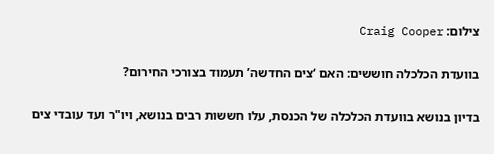צילום: Craig Cooper

בוועדת הכלכלה חוששים: האם ‘צים החדשה’ תעמוד בצורכי החירום?

בדיון בנושא בוועדת הכלכלה של הכנסת, עלו חששות רבים בנושא, ויו"ר ועד עובדי צים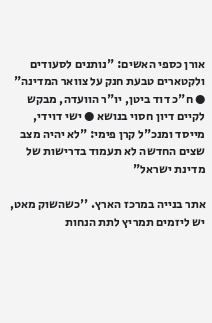אורן כספי האשים: "נותנים לסעודים ולקטארים טבעת חנק על צוואר המדינה" ● ח"כ דוד ביטן, יו"ר הוועדה, מבקש לקיים דיון חסוי בנושא ● ישי דוידי, מייסד ומנכ"ל קרן פימי: "לא יהיה מצב שצים החדשה לא תעמוד בדרישות של מדינת ישראל"

אתר בנייה במרכז הארץ. ''כשהשוק מאט, יש ליזמים תמריץ לתת הנחות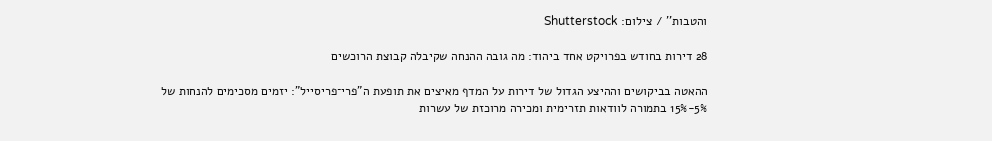והטבות'' / צילום: Shutterstock

28 דירות בחודש בפרויקט אחד ביהוד: מה גובה ההנחה שקיבלה קבוצת הרוכשים

ההאטה בביקושים וההיצע הגדול של דירות על המדף מאיצים את תופעת ה"פרי־פריסייל": יזמים מסכימים להנחות של 5%-15% בתמורה לוודאות תזרימית ומכירה מרוכזת של עשרות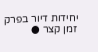יחידות דיור בפרק זמן קצר ●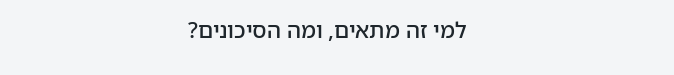למי זה מתאים, ומה הסיכונים?